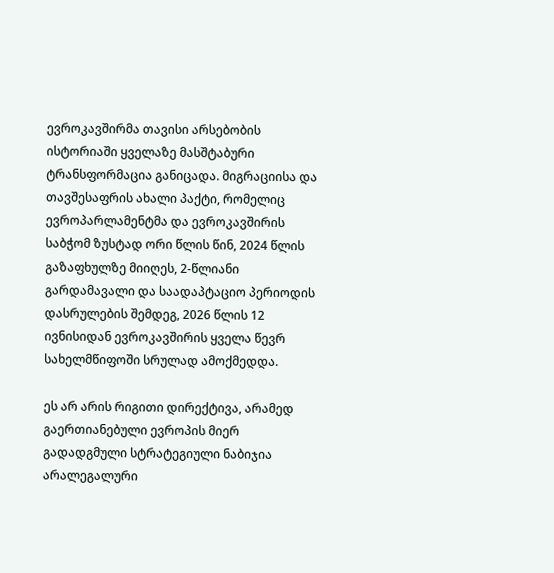ევროკავშირმა თავისი არსებობის ისტორიაში ყველაზე მასშტაბური ტრანსფორმაცია განიცადა. მიგრაციისა და თავშესაფრის ახალი პაქტი, რომელიც ევროპარლამენტმა და ევროკავშირის საბჭომ ზუსტად ორი წლის წინ, 2024 წლის გაზაფხულზე მიიღეს, 2-წლიანი გარდამავალი და საადაპტაციო პერიოდის დასრულების შემდეგ, 2026 წლის 12 ივნისიდან ევროკავშირის ყველა წევრ სახელმწიფოში სრულად ამოქმედდა.

ეს არ არის რიგითი დირექტივა, არამედ გაერთიანებული ევროპის მიერ გადადგმული სტრატეგიული ნაბიჯია არალეგალური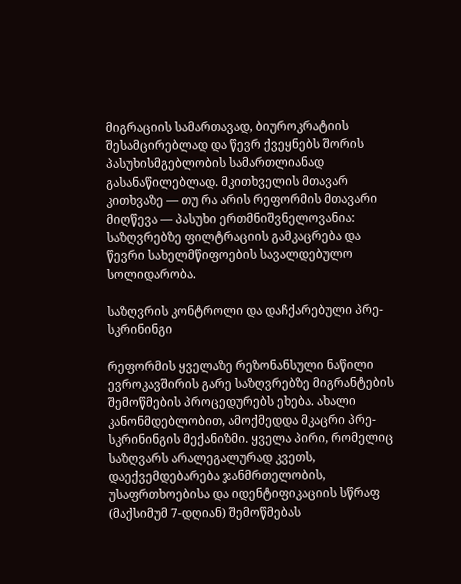მიგრაციის სამართავად, ბიუროკრატიის შესამცირებლად და წევრ ქვეყნებს შორის პასუხისმგებლობის სამართლიანად გასანაწილებლად. მკითხველის მთავარ კითხვაზე — თუ რა არის რეფორმის მთავარი მიღწევა — პასუხი ერთმნიშვნელოვანია: საზღვრებზე ფილტრაციის გამკაცრება და წევრი სახელმწიფოების სავალდებულო სოლიდარობა.

საზღვრის კონტროლი და დაჩქარებული პრე-სკრინინგი

რეფორმის ყველაზე რეზონანსული ნაწილი ევროკავშირის გარე საზღვრებზე მიგრანტების შემოწმების პროცედურებს ეხება. ახალი კანონმდებლობით, ამოქმედდა მკაცრი პრე-სკრინინგის მექანიზმი. ყველა პირი, რომელიც საზღვარს არალეგალურად კვეთს, დაექვემდებარება ჯანმრთელობის, უსაფრთხოებისა და იდენტიფიკაციის სწრაფ (მაქსიმუმ 7-დღიან) შემოწმებას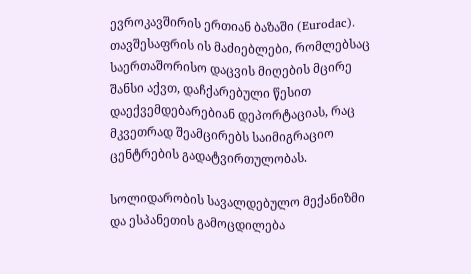ევროკავშირის ერთიან ბაზაში (Eurodac). თავშესაფრის ის მაძიებლები, რომლებსაც საერთაშორისო დაცვის მიღების მცირე შანსი აქვთ, დაჩქარებული წესით დაექვემდებარებიან დეპორტაციას, რაც მკვეთრად შეამცირებს საიმიგრაციო ცენტრების გადატვირთულობას.

სოლიდარობის სავალდებულო მექანიზმი და ესპანეთის გამოცდილება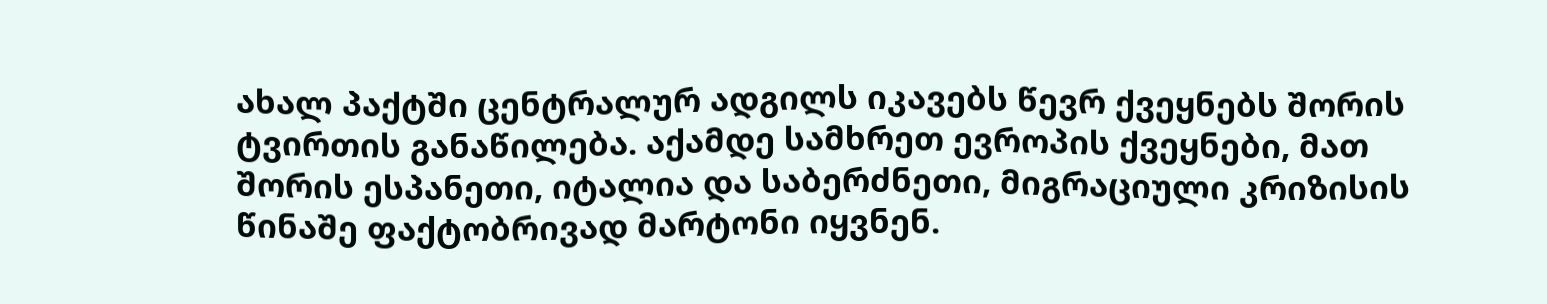ახალ პაქტში ცენტრალურ ადგილს იკავებს წევრ ქვეყნებს შორის ტვირთის განაწილება. აქამდე სამხრეთ ევროპის ქვეყნები, მათ შორის ესპანეთი, იტალია და საბერძნეთი, მიგრაციული კრიზისის წინაშე ფაქტობრივად მარტონი იყვნენ.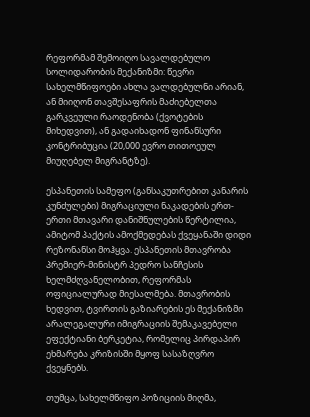რეფორმამ შემოიღო სავალდებულო სოლიდარობის მექანიზმი: წევრი სახელმწიფოები ახლა ვალდებულნი არიან, ან მიიღონ თავშესაფრის მაძიებელთა გარკვეული რაოდენობა (ქვოტების მიხედვით), ან გადაიხადონ ფინანსური კონტრიბუცია (20,000 ევრო თითოეულ მიუღებელ მიგრანტზე).

ესპანეთის სამეფო (განსაკუთრებით კანარის კუნძულები) მიგრაციული ნაკადების ერთ-ერთი მთავარი დანიშნულების წერტილია, ამიტომ პაქტის ამოქმედებას ქვეყანაში დიდი რეზონანსი მოჰყვა. ესპანეთის მთავრობა პრემიერ-მინისტრ პედრო სანჩესის ხელმძღვანელობით, რეფორმას ოფიციალურად მიესალმება. მთავრობის ხედვით, ტვირთის გაზიარების ეს მექანიზმი არალეგალური იმიგრაციის შემაკავებელი ეფექტიანი ბერკეტია, რომელიც პირდაპირ ეხმარება კრიზისში მყოფ სასაზღვრო ქვეყნებს.

თუმცა, სახელმწიფო პოზიციის მიღმა,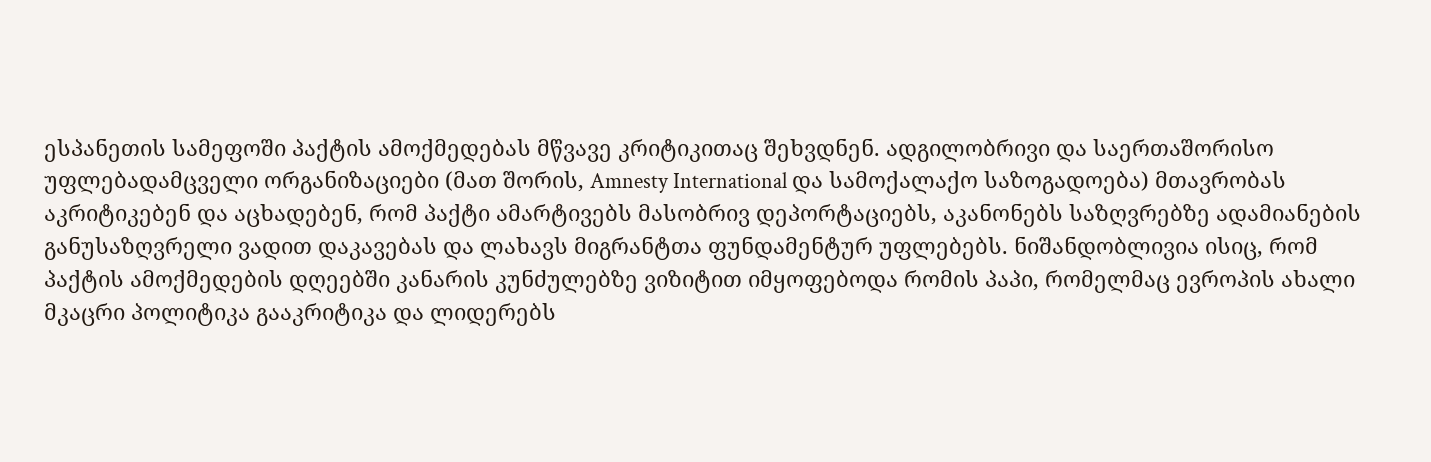ესპანეთის სამეფოში პაქტის ამოქმედებას მწვავე კრიტიკითაც შეხვდნენ. ადგილობრივი და საერთაშორისო უფლებადამცველი ორგანიზაციები (მათ შორის, Amnesty International და სამოქალაქო საზოგადოება) მთავრობას აკრიტიკებენ და აცხადებენ, რომ პაქტი ამარტივებს მასობრივ დეპორტაციებს, აკანონებს საზღვრებზე ადამიანების განუსაზღვრელი ვადით დაკავებას და ლახავს მიგრანტთა ფუნდამენტურ უფლებებს. ნიშანდობლივია ისიც, რომ პაქტის ამოქმედების დღეებში კანარის კუნძულებზე ვიზიტით იმყოფებოდა რომის პაპი, რომელმაც ევროპის ახალი მკაცრი პოლიტიკა გააკრიტიკა და ლიდერებს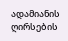ადამიანის ღირსების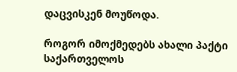დაცვისკენ მოუწოდა.

როგორ იმოქმედებს ახალი პაქტი საქართველოს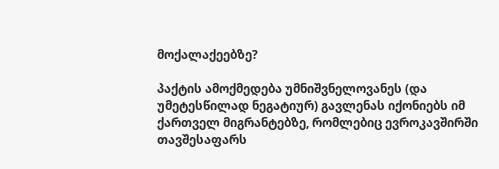მოქალაქეებზე?

პაქტის ამოქმედება უმნიშვნელოვანეს (და უმეტესწილად ნეგატიურ) გავლენას იქონიებს იმ ქართველ მიგრანტებზე, რომლებიც ევროკავშირში თავშესაფარს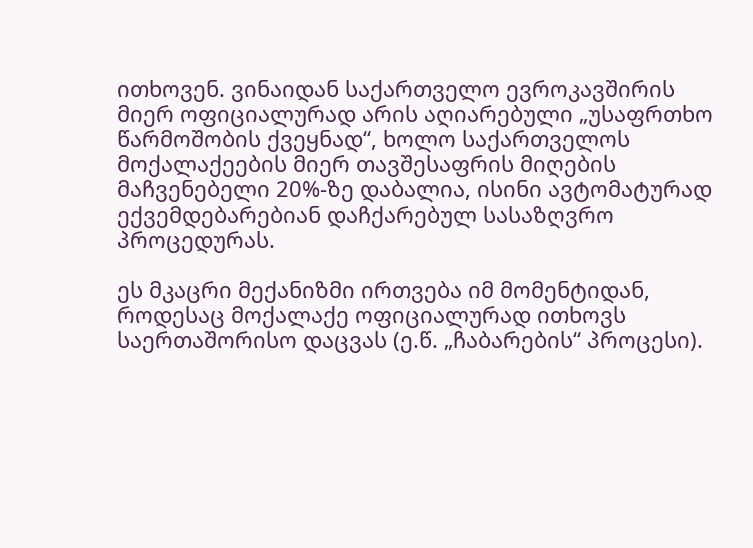ითხოვენ. ვინაიდან საქართველო ევროკავშირის მიერ ოფიციალურად არის აღიარებული „უსაფრთხო წარმოშობის ქვეყნად“, ხოლო საქართველოს მოქალაქეების მიერ თავშესაფრის მიღების მაჩვენებელი 20%-ზე დაბალია, ისინი ავტომატურად ექვემდებარებიან დაჩქარებულ სასაზღვრო პროცედურას.

ეს მკაცრი მექანიზმი ირთვება იმ მომენტიდან, როდესაც მოქალაქე ოფიციალურად ითხოვს საერთაშორისო დაცვას (ე.წ. „ჩაბარების“ პროცესი).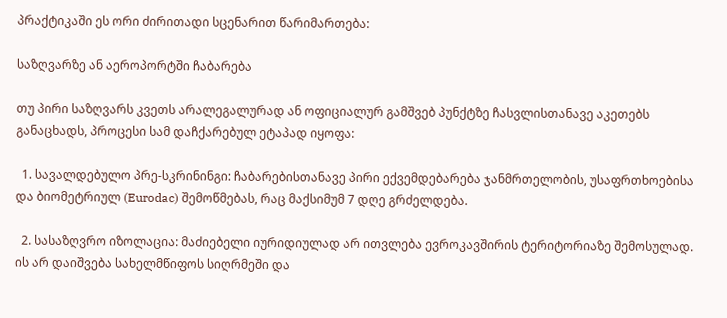პრაქტიკაში ეს ორი ძირითადი სცენარით წარიმართება:

საზღვარზე ან აეროპორტში ჩაბარება

თუ პირი საზღვარს კვეთს არალეგალურად ან ოფიციალურ გამშვებ პუნქტზე ჩასვლისთანავე აკეთებს განაცხადს, პროცესი სამ დაჩქარებულ ეტაპად იყოფა:

  1. სავალდებულო პრე-სკრინინგი: ჩაბარებისთანავე პირი ექვემდებარება ჯანმრთელობის, უსაფრთხოებისა და ბიომეტრიულ (Eurodac) შემოწმებას, რაც მაქსიმუმ 7 დღე გრძელდება.

  2. სასაზღვრო იზოლაცია: მაძიებელი იურიდიულად არ ითვლება ევროკავშირის ტერიტორიაზე შემოსულად. ის არ დაიშვება სახელმწიფოს სიღრმეში და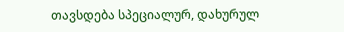თავსდება სპეციალურ, დახურულ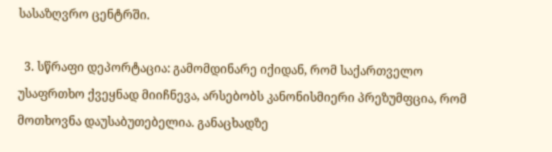სასაზღვრო ცენტრში.

  3. სწრაფი დეპორტაცია: გამომდინარე იქიდან, რომ საქართველო უსაფრთხო ქვეყნად მიიჩნევა, არსებობს კანონისმიერი პრეზუმფცია, რომ მოთხოვნა დაუსაბუთებელია. განაცხადზე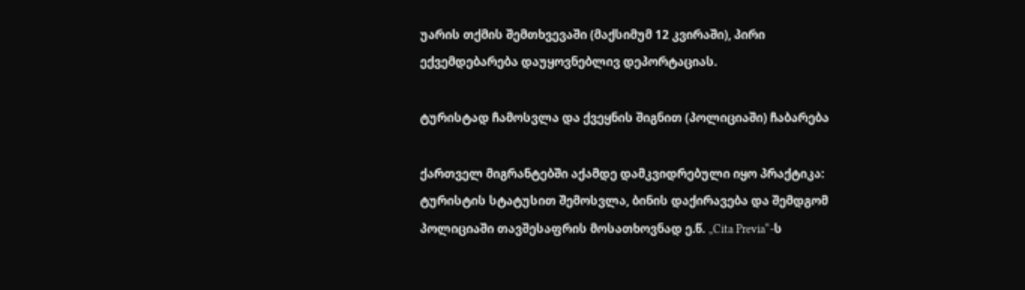უარის თქმის შემთხვევაში (მაქსიმუმ 12 კვირაში), პირი ექვემდებარება დაუყოვნებლივ დეპორტაციას.

ტურისტად ჩამოსვლა და ქვეყნის შიგნით (პოლიციაში) ჩაბარება

ქართველ მიგრანტებში აქამდე დამკვიდრებული იყო პრაქტიკა: ტურისტის სტატუსით შემოსვლა, ბინის დაქირავება და შემდგომ პოლიციაში თავშესაფრის მოსათხოვნად ე.წ. „Cita Previa“-ს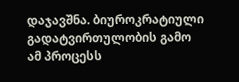დაჯავშნა. ბიუროკრატიული გადატვირთულობის გამო ამ პროცესს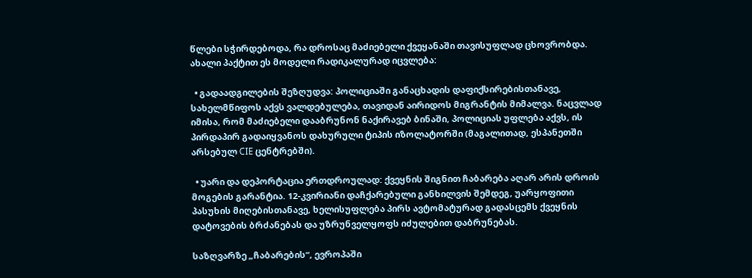წლები სჭირდებოდა, რა დროსაც მაძიებელი ქვეყანაში თავისუფლად ცხოვრობდა. ახალი პაქტით ეს მოდელი რადიკალურად იცვლება:

  • გადაადგილების შეზღუდვა: პოლიციაში განაცხადის დაფიქსირებისთანავე, სახელმწიფოს აქვს ვალდებულება, თავიდან აირიდოს მიგრანტის მიმალვა. ნაცვლად იმისა, რომ მაძიებელი დააბრუნონ ნაქირავებ ბინაში, პოლიციას უფლება აქვს, ის პირდაპირ გადაიყვანოს დახურული ტიპის იზოლატორში (მაგალითად, ესპანეთში არსებულ CIE ცენტრებში).

  • უარი და დეპორტაცია ერთდროულად: ქვეყნის შიგნით ჩაბარება აღარ არის დროის მოგების გარანტია. 12-კვირიანი დაჩქარებული განხილვის შემდეგ, უარყოფითი პასუხის მიღებისთანავე, ხელისუფლება პირს ავტომატურად გადასცემს ქვეყნის დატოვების ბრძანებას და უზრუნველყოფს იძულებით დაბრუნებას.

საზღვარზე „ჩაბარების“, ევროპაში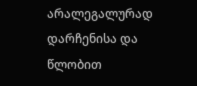არალეგალურად დარჩენისა და წლობით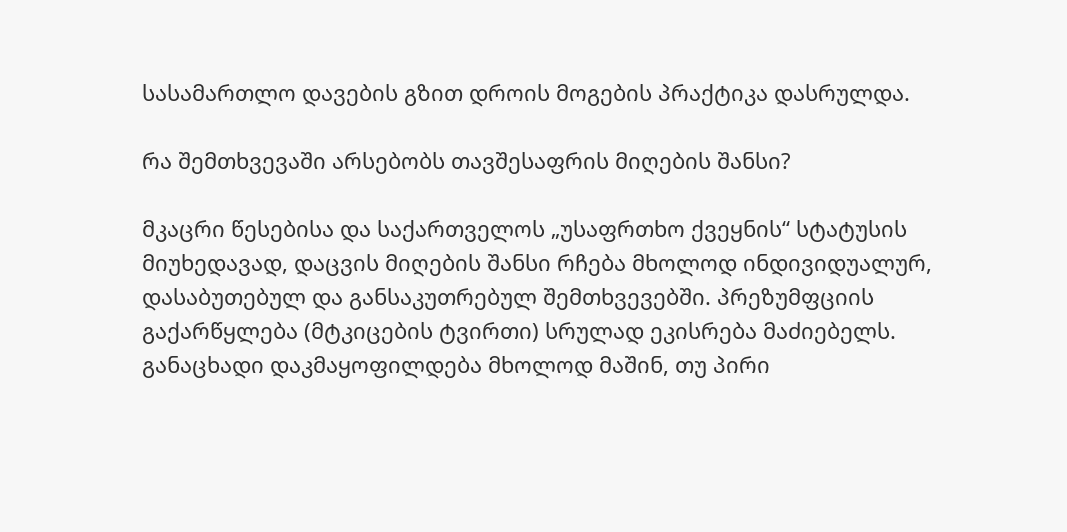სასამართლო დავების გზით დროის მოგების პრაქტიკა დასრულდა.

რა შემთხვევაში არსებობს თავშესაფრის მიღების შანსი?

მკაცრი წესებისა და საქართველოს „უსაფრთხო ქვეყნის“ სტატუსის მიუხედავად, დაცვის მიღების შანსი რჩება მხოლოდ ინდივიდუალურ, დასაბუთებულ და განსაკუთრებულ შემთხვევებში. პრეზუმფციის გაქარწყლება (მტკიცების ტვირთი) სრულად ეკისრება მაძიებელს. განაცხადი დაკმაყოფილდება მხოლოდ მაშინ, თუ პირი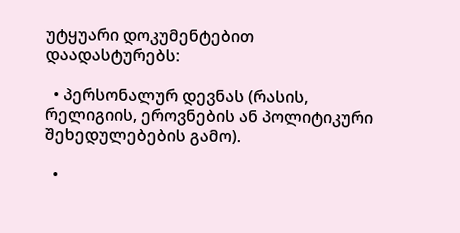უტყუარი დოკუმენტებით დაადასტურებს:

  • პერსონალურ დევნას (რასის, რელიგიის, ეროვნების ან პოლიტიკური შეხედულებების გამო).

  •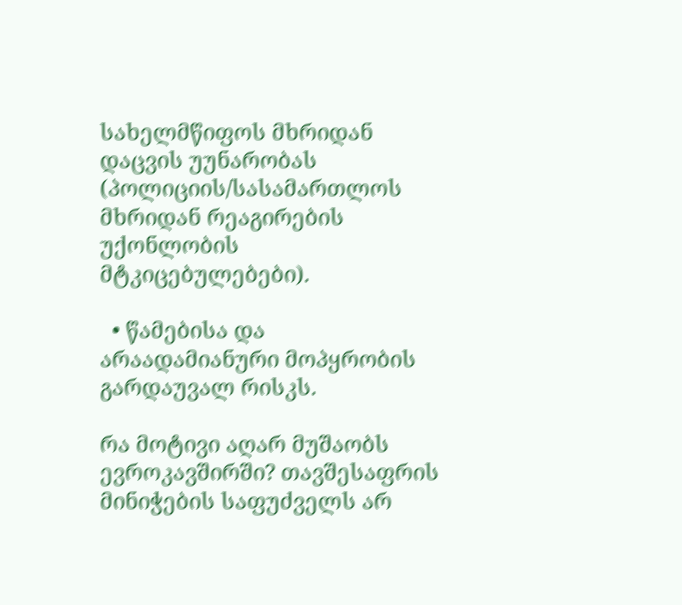სახელმწიფოს მხრიდან დაცვის უუნარობას (პოლიციის/სასამართლოს მხრიდან რეაგირების უქონლობის მტკიცებულებები).

  • წამებისა და არაადამიანური მოპყრობის გარდაუვალ რისკს.

რა მოტივი აღარ მუშაობს ევროკავშირში? თავშესაფრის მინიჭების საფუძველს არ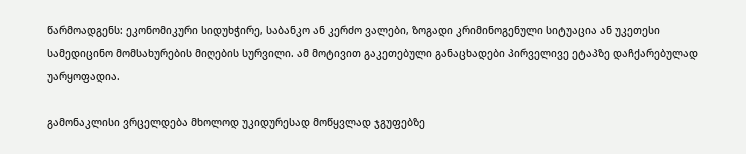წარმოადგენს: ეკონომიკური სიდუხჭირე, საბანკო ან კერძო ვალები, ზოგადი კრიმინოგენული სიტუაცია ან უკეთესი სამედიცინო მომსახურების მიღების სურვილი. ამ მოტივით გაკეთებული განაცხადები პირველივე ეტაპზე დაჩქარებულად უარყოფადია.

გამონაკლისი ვრცელდება მხოლოდ უკიდურესად მოწყვლად ჯგუფებზე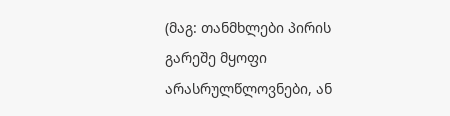(მაგ: თანმხლები პირის გარეშე მყოფი არასრულწლოვნები, ან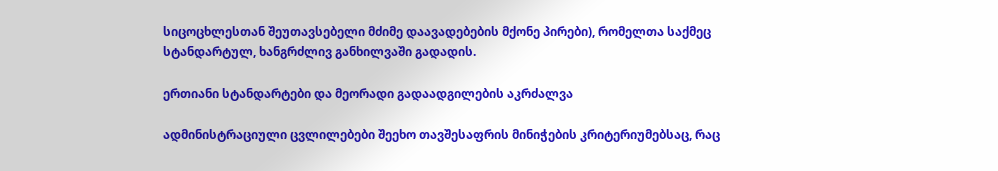სიცოცხლესთან შეუთავსებელი მძიმე დაავადებების მქონე პირები), რომელთა საქმეც სტანდარტულ, ხანგრძლივ განხილვაში გადადის.

ერთიანი სტანდარტები და მეორადი გადაადგილების აკრძალვა

ადმინისტრაციული ცვლილებები შეეხო თავშესაფრის მინიჭების კრიტერიუმებსაც, რაც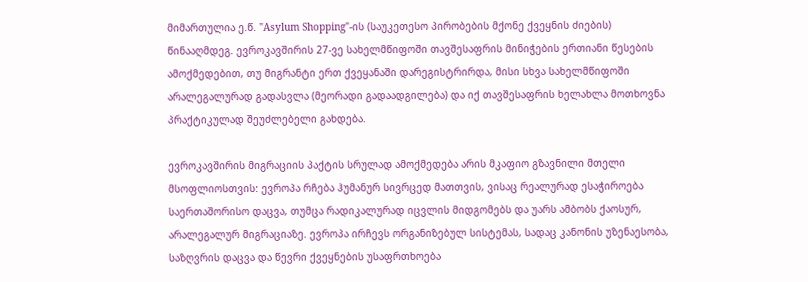მიმართულია ე.წ. "Asylum Shopping"-ის (საუკეთესო პირობების მქონე ქვეყნის ძიების) წინააღმდეგ. ევროკავშირის 27-ვე სახელმწიფოში თავშესაფრის მინიჭების ერთიანი წესების ამოქმედებით, თუ მიგრანტი ერთ ქვეყანაში დარეგისტრირდა, მისი სხვა სახელმწიფოში არალეგალურად გადასვლა (მეორადი გადაადგილება) და იქ თავშესაფრის ხელახლა მოთხოვნა პრაქტიკულად შეუძლებელი გახდება.

ევროკავშირის მიგრაციის პაქტის სრულად ამოქმედება არის მკაფიო გზავნილი მთელი მსოფლიოსთვის: ევროპა რჩება ჰუმანურ სივრცედ მათთვის, ვისაც რეალურად ესაჭიროება საერთაშორისო დაცვა, თუმცა რადიკალურად იცვლის მიდგომებს და უარს ამბობს ქაოსურ, არალეგალურ მიგრაციაზე. ევროპა ირჩევს ორგანიზებულ სისტემას, სადაც კანონის უზენაესობა, საზღვრის დაცვა და წევრი ქვეყნების უსაფრთხოება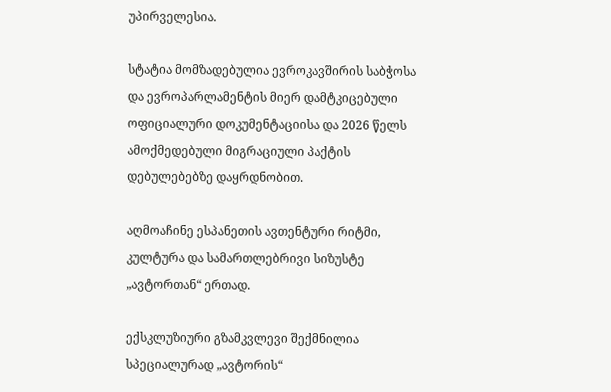უპირველესია.

სტატია მომზადებულია ევროკავშირის საბჭოსა და ევროპარლამენტის მიერ დამტკიცებული ოფიციალური დოკუმენტაციისა და 2026 წელს ამოქმედებული მიგრაციული პაქტის დებულებებზე დაყრდნობით.

აღმოაჩინე ესპანეთის ავთენტური რიტმი, კულტურა და სამართლებრივი სიზუსტე „ავტორთან“ ერთად.

ექსკლუზიური გზამკვლევი შექმნილია სპეციალურად „ავტორის“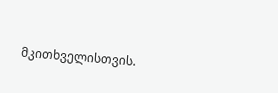მკითხველისთვის.